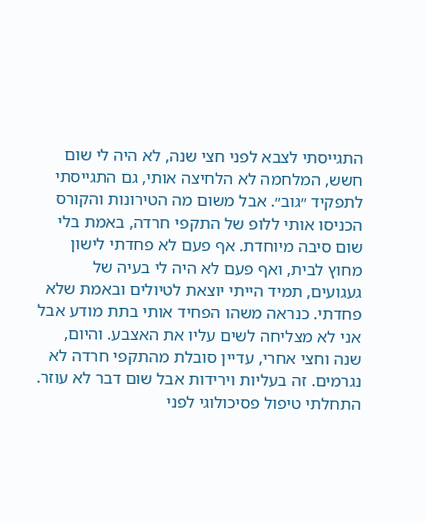התגייסתי לצבא לפני חצי שנה, לא היה לי שום חשש, המלחמה לא הלחיצה אותי, גם התגייסתי לתפקיד ״גוב״. אבל משום מה הטירונות והקורס הכניסו אותי ללופ של התקפי חרדה, באמת בלי שום סיבה מיוחדת. אף פעם לא פחדתי לישון מחוץ לבית, ואף פעם לא היה לי בעיה של געגועים, תמיד הייתי יוצאת לטיולים ובאמת שלא פחדתי. כנראה משהו הפחיד אותי בתת מודע אבל אני לא מצליחה לשים עליו את האצבע. והיום, שנה וחצי אחרי, עדיין סובלת מהתקפי חרדה לא נגרמים. זה בעליות וירידות אבל שום דבר לא עוזר. התחלתי טיפול פסיכולוגי לפני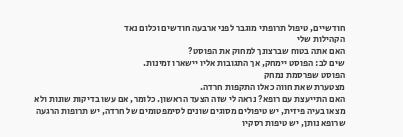חודשיים, טיפול תרופתי מוגבר לפני ארבעה חודשים וכלום נאד
הקהילות שלי
האם אתה בטוח שברצונך למחוק את הפוסט?
שים לב: הפוסט יימחק, אך התגובות אליו יישארו זמינות.
הפוסט שפרסמת נמחק
מצטערת שאת חווה כאלו התקפות חרדה.
האם התייעצת עם רופא? נראה לי שזה הצעד הראשון. כלומר, אם עשו בדיקות שונות ולא מצאו בעיה פיזית, יש טיפולים מסוגים שונים לסימפטומים של חרדה, יש תרופות הרגעה שרופא נותן, יש טיפות רסקיו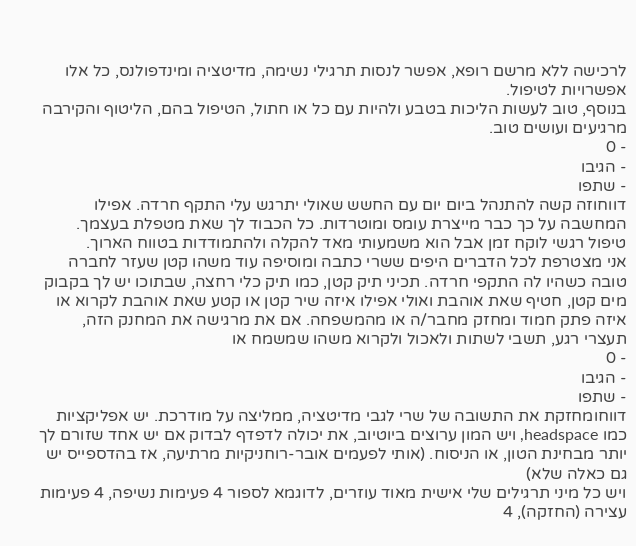לרכישה ללא מרשם רופא, אפשר לנסות תרגילי נשימה, מדיטציה ומינדפולנס, כל אלו אפשרויות לטיפול.
בנוסף, טוב לעשות הליכות בטבע ולהיות עם כל או חתול, הטיפול בהם, הליטוף והקירבה מרגיעים ועושים טוב.
- 0
- הגיבו
- שתפו
דווחוזה קשה להתנהל ביום יום עם החשש שאולי יתרגש עלי התקף חרדה. אפילו המחשבה על כך כבר מייצרת עומס ומוטרדות. כל הכבוד לך שאת מטפלת בעצמך. טיפול רגשי לוקח זמן אבל הוא משמעותי מאד להקלה ולהתמודדות בטווח הארוך.
אני מצטרפת לכל הדברים היפים ששרי כתבה ומוסיפה עוד משהו קטן שעזר לחברה טובה כשהיו לה התקפי חרדה. תכיני תיק קטן, כמו תיק כלי רחצה, שבתוכו יש לך בקבוק מים קטן, חטיף שאת אוהבת ואולי אפילו איזה שיר קטן או קטע שאת אוהבת לקרוא או איזה פתק חמוד ומחזק מחבר/ה או מהמשפחה. אם את מרגישה את המחנק הזה, תעצרי רגע, תשבי לשתות ולאכול ולקרוא משהו שמשמח או
- 0
- הגיבו
- שתפו
דווחומחזקת את התשובה של שרי לגבי מדיטציה, ממליצה על מודרכת. יש אפליקציות כמו headspace, ויש המון ערוצים ביוטיוב, את יכולה לדפדף לבדוק אם יש אחד שזורם לך יותר מבחינת הטון, או הניסוח. (אותי לפעמים אובר-רוחניקיות מרתיעה, אז בהדספייס יש גם כאלה שלא)
ויש כל מיני תרגילים שלי אישית מאוד עוזרים, לדוגמא לספור 4 פעימות נשיפה, 4 פעימות עצירה (החזקה), 4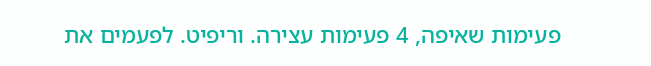פעימות שאיפה, 4 פעימות עצירה. וריפיט. לפעמים את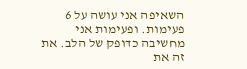השאיפה אני עושה על 6 פעימות. ופעימות אני מחשיבה כדופק של הלב. את זה את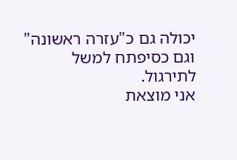יכולה גם כ"עזרה ראשונה" וגם כסיפתח למשל לתירגול.
אני מוצאת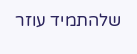שלהתמיד עוזר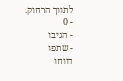לתווך הרחוק.
- 0
- הגיבו
- שתפו
דווחו